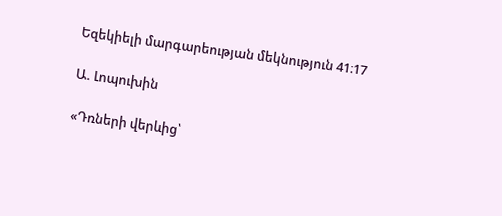Եզեկիելի մարգարեության մեկնություն 41։17

Ա. Լոպուխին

«Դռների վերևից՝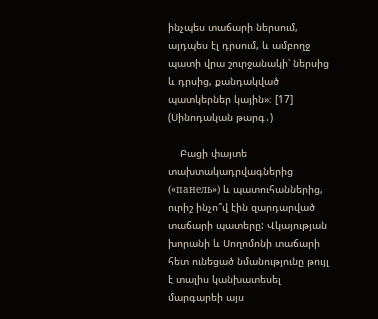ինչպես տաճարի ներսում, այդպես էլ դրսում, և ամբողջ պատի վրա շուրջանակի՝ ներսից և դրսից, քանդակված պատկերներ կային»։ [17] (Սինոդական թարգ․)

    Բացի փայտե տախտակադրվագներից («панель») և պատուհաններից, ուրիշ ինչո՞վ էին զարդարված տաճարի պատերը: Վկայության խորանի և Սողոմոնի տաճարի հետ ունեցած նմանությունը թույլ է տալիս կանխատեսել մարգարեի այս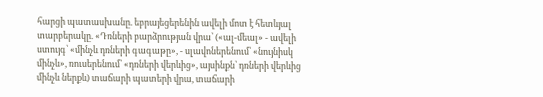հարցի պատասխանը. եբրայեցերենին ավելի մոտ է հետևյալ տարբերակը. «Դռների բարձրության վրա՝ («ալ-մեալ» - ավելի ստույգ՝ «մինչև դռների գագաթը», - սլավոներենում՝ «նույնիսկ մինչև», ռուսերենում՝ «դռների վերևից», այսինքն՝ դռների վերևից մինչև ներքև) տաճարի պատերի վրա, տաճարի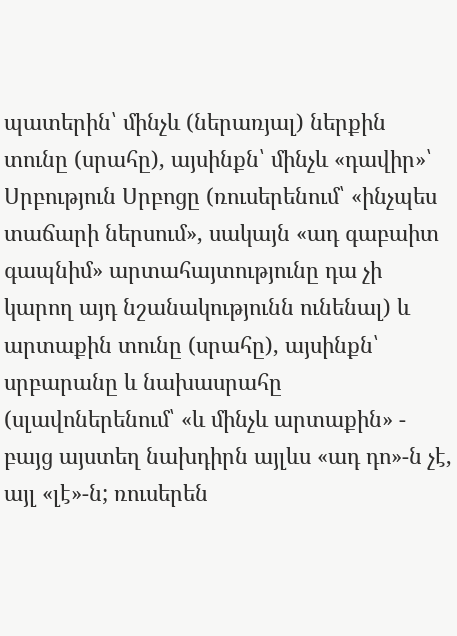պատերին՝ մինչև (ներառյալ) ներքին տունը (սրահը), այսինքն՝ մինչև «դավիր»՝ Սրբություն Սրբոցը (ռուսերենում՝ «ինչպես տաճարի ներսում», սակայն «ադ գաբաիտ գապնիմ» արտահայտությունը դա չի կարող այդ նշանակությունն ունենալ) և արտաքին տունը (սրահը), այսինքն՝ սրբարանը և նախասրահը (սլավոներենում՝ «և մինչև արտաքին» - բայց այստեղ նախդիրն այլևս «ադ դո»-ն չէ, այլ «լէ»-ն; ռուսերեն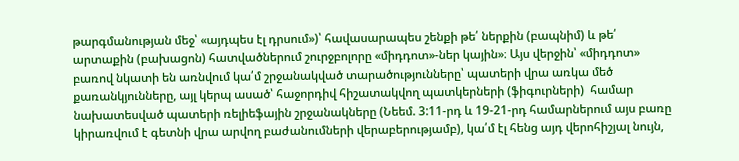թարգմանության մեջ՝ «այդպես էլ դրսում»)՝ հավասարապես շենքի թե՛ ներքին (բապնիմ) և թե՛ արտաքին (բախացոն) հատվածներում շուրջբոլորը «միդդոտ»-ներ կային»։ Այս վերջին՝ «միդդոտ» բառով նկատի են առնվում կա՛մ շրջանակված տարածությունները՝ պատերի վրա առկա մեծ քառանկյունները, այլ կերպ ասած՝ հաջորդիվ հիշատակվող պատկերների (ֆիգուրների)  համար նախատեսված պատերի ռելիեֆային շրջանակները (Նեեմ. 3:11-րդ և 19-21-րդ համարներում այս բառը կիրառվում է գետնի վրա արվող բաժանումների վերաբերությամբ), կա՛մ էլ հենց այդ վերոհիշյալ նույն,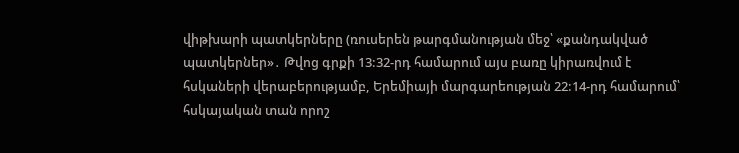վիթխարի պատկերները (ռուսերեն թարգմանության մեջ՝ «քանդակված պատկերներ»․ Թվոց գրքի 13:32-րդ համարում այս բառը կիրառվում է հսկաների վերաբերությամբ, Երեմիայի մարգարեության 22:14-րդ համարում՝ հսկայական տան որոշ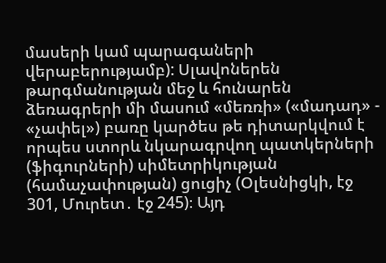մասերի կամ պարագաների վերաբերությամբ): Սլավոներեն թարգմանության մեջ և հունարեն ձեռագրերի մի մասում «մեռռի» («մադադ» - «չափել») բառը կարծես թե դիտարկվում է որպես ստորև նկարագրվող պատկերների (ֆիգուրների) սիմետրիկության (համաչափության) ցուցիչ (Օլեսնիցկի, էջ 301, Մուրետ․ էջ 245)։ Այդ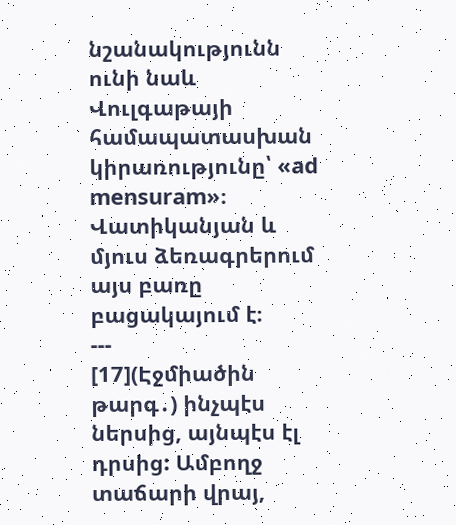նշանակությունն ունի նաև Վուլգաթայի համապատասխան կիրառությունը՝ «ad mensuram»։ Վատիկանյան և մյուս ձեռագրերում այս բառը բացակայում է։
---
[17](Էջմիածին թարգ․) ինչպէս ներսից, այնպէս էլ դրսից: Ամբողջ տաճարի վրայ,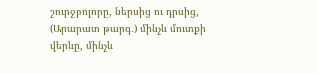շուրջբոլորը, ներսից ու դրսից,
(Արարատ թարգ․) մինչև մուտքի վերևը, մինչև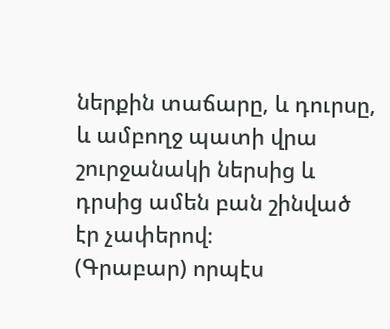ներքին տաճարը, և դուրսը, և ամբողջ պատի վրա շուրջանակի ներսից և դրսից ամեն բան շինված էր չափերով։
(Գրաբար) որպէս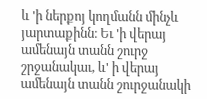և 'ի ներքոյ կողմանն մինչև յարտաքինն։ Եւ 'ի վերայ ամենայն տանն շուրջ շրջանակաւ, և' ի վերայ ամենայն տանն շուրջանակի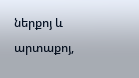ներքոյ և արտաքոյ,